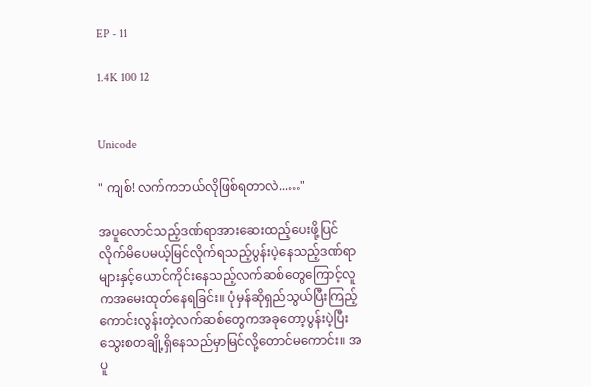EP - 11

1.4K 100 12


Unicode

" ကျစ်! လက်ကဘယ်လိုဖြစ်ရတာလဲ...…"

အပူလောင်သည့်ဒဏ်ရာအားဆေးထည့်ပေးဖို့ပြင်လိုက်မိပေမယ့်‌မြင်လိုက်ရသည့်ပွန်းပဲ့နေသည့်ဒဏ်ရာများနှင့်ယောင်ကိုင်းနေသည့်လက်ဆစ်တွေကြောင့်လူကအမေးထုတ်နေရခြင်း။ ပုံမှန်ဆိုရှည်သွယ်ပြီးကြည့်ကောင်းလွန်းတဲ့လက်ဆစ်တွေကအခုတော့ပွန်းပဲ့ပြီးသွေးစတချို့ရှိနေသည်မှာမြင်လို့တောင်မကောင်း။ အပူ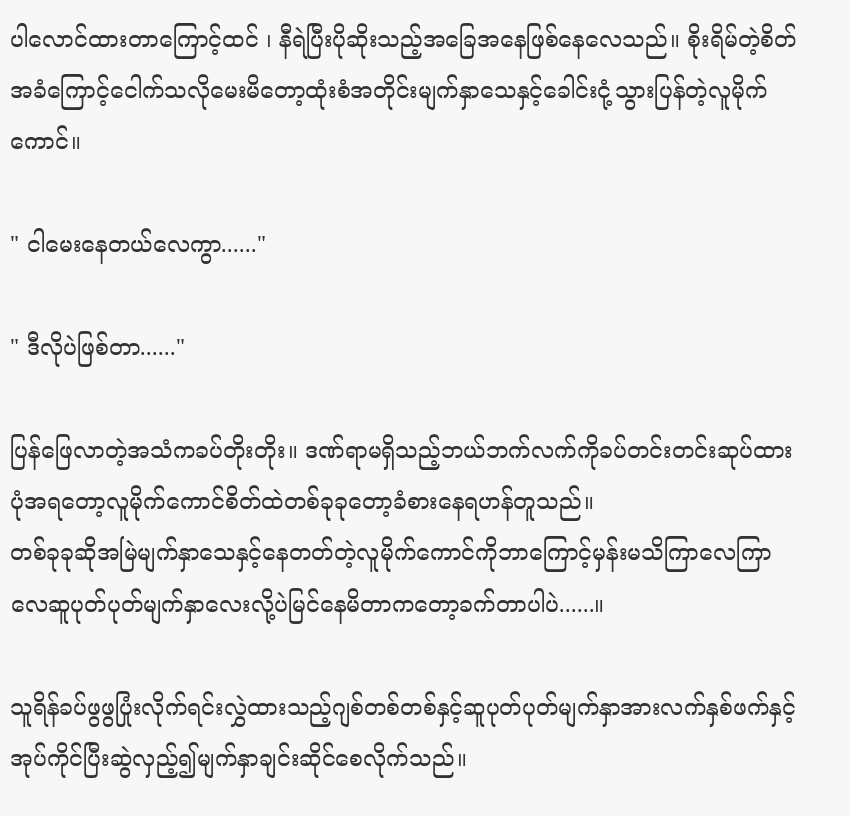ပါလောင်ထားတာကြောင့်ထင် ၊ နီရဲပြီးပိုဆိုးသည့်အခြေအနေဖြစ်နေလေသည်။ စိုးရိမ်တဲ့စိတ်အခံကြောင့်ငေါက်သလိုမေးမိတော့ထုံးစံအတိုင်းမျက်နှာသေနှင့်ခေါင်းငုံ့သွားပြန်တဲ့လူမိုက်ကောင်။

" ငါမေးနေတယ်လေကွာ......"

" ဒီလိုပဲဖြစ်တာ......"

ပြန်ဖြေလာတဲ့အသံကခပ်တိုးတိုး။ ဒဏ်ရာမရှိသည့်ဘယ်ဘက်လက်ကိုခပ်တင်းတင်းဆုပ်ထားပုံအရတော့လူမိုက်ကောင်စိတ်ထဲတစ်ခုခုတော့ခံစားနေရဟန်တူသည်။
တစ်ခုခုဆိုအမြဲမျက်နှာသေနှင့်နေတတ်တဲ့လူမိုက်ကောင်ကိုဘာကြောင့်မှန်းမသိကြာလေကြာလေဆူပုတ်ပုတ်မျက်နှာလေးလို့ပဲမြင်နေမိတာကတော့ခက်တာပါပဲ......။

သူရိန်ခပ်ဖွဖွပြုံးလိုက်ရင်းလွှဲထားသည့်ဂျစ်တစ်တစ်နှင့်ဆူပုတ်ပုတ်မျက်နှာအားလက်နှစ်ဖက်နှင့်အုပ်ကိုင်ပြီးဆွဲလှည့်၍မျက်နှာချင်းဆိုင်စေလိုက်သည်။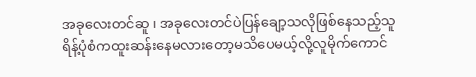အခုလေးတင်ဆူ ၊ အခုလေးတင်ပဲပြန်ချော့သလိုဖြစ်နေသည့်သူရိန့်ပုံစံကထူးဆန်းနေမလားတော့မသိပေမယ့်လို့လူမိုက်ကောင်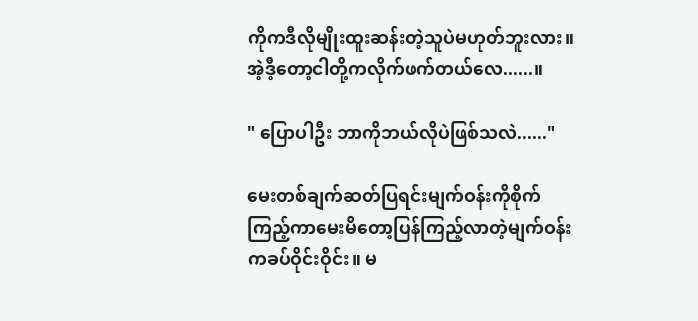ကိုကဒီလိုမျိုးထူးဆန်းတဲ့သူပဲမဟုတ်ဘူးလား။
အဲ့ဒီ့တော့ငါတို့ကလိုက်ဖက်တယ်လေ......။

" ပြောပါဦး ဘာကိုဘယ်လိုပဲဖြစ်သလဲ......"

မေးတစ်ချက်ဆတ်ပြရင်းမျက်ဝန်းကိုစိုက်ကြည့်ကာမေးမိတော့ပြန်ကြည့်လာတဲ့မျက်ဝန်းကခပ်ဝိုင်းဝိုင်း။ မ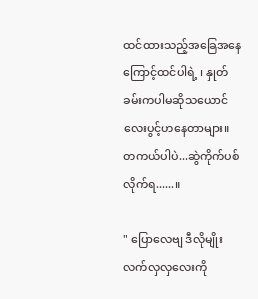ထင်ထားသည့်အခြေအနေကြောင့်ထင်ပါရဲ့ ၊ နှုတ်ခမ်းကပါမဆိုသယောင်လေးပွင့်ဟနေတာများ။
တကယ်ပါပဲ...ဆွဲကိုက်ပစ်လိုက်ရ......။

" ပြောလေဗျ ဒီလိုမျိုးလက်လှလှလေးကို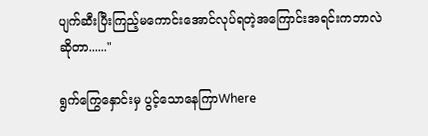ပျက်ဆီးပြီးကြည့်မကောင်းအောင်လုပ်ရတဲ့အကြောင်းအရင်းကဘာလဲဆိုတာ......"

ရွက်ကြွေနှောင်းမှ ပွင့်သောနေကြာWhere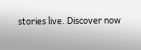stories live. Discover now